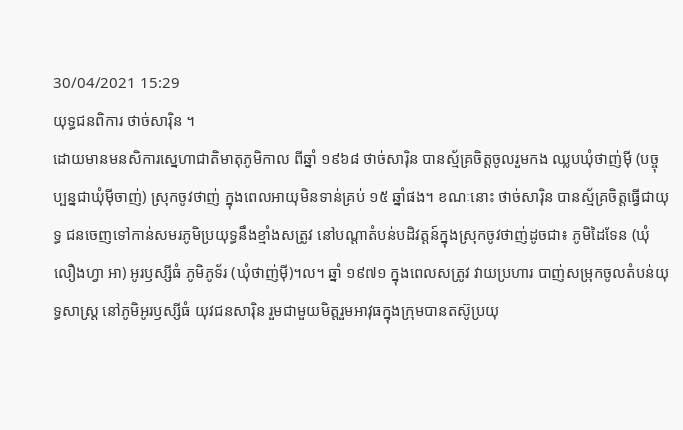30/04/2021 15:29
យុទ្ធជនពិការ ថាច់សារ៉ិន ។
ដោយមានមនសិការស្នេហាជាតិមាតុភូមិកាល ពីឆ្នាំ ១៩៦៨ ថាច់សារ៉ិន បានស្ម័គ្រចិត្តចូលរួមកង ឈ្លបឃុំថាញ់ម៉ី (បច្ចុប្បន្នជាឃុំម៉ីចាញ់) ស្រុកចូវថាញ់ ក្នុងពេលអាយុមិនទាន់គ្រប់ ១៥ ឆ្នាំផង។ ខណៈនោះ ថាច់សារ៉ិន បានស្ម័គ្រចិត្តធ្វើជាយុទ្ធ ជនចេញទៅកាន់សមរភូមិប្រយុទ្ធនឹងខ្មាំងសត្រូវ នៅបណ្តាតំបន់បដិវត្តន៍ក្នុងស្រុកចូវថាញ់ដូចជា៖ ភូមិដៃទែន (ឃុំលឿងហ្វា អា) អូរឫស្សីធំ ភូមិភូទ័រ (ឃុំថាញ់ម៉ី)។ល។ ឆ្នាំ ១៩៧១ ក្នុងពេលសត្រូវ វាយប្រហារ បាញ់សម្រុកចូលតំបន់យុទ្ធសាស្ត្រ នៅភូមិអូរឫស្សីធំ យុវជនសារ៉ិន រួមជាមួយមិត្តរួមអាវុធក្នុងក្រុមបានតស៊ូប្រយុ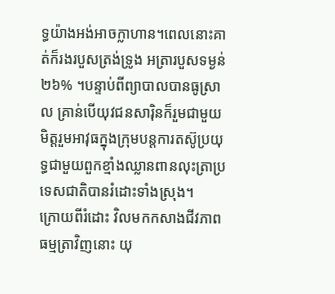ទ្ធយ៉ាងអង់អាចក្លាហាន។ពេលនោះគាត់ក៏រងរបួសត្រង់ទ្រូង អត្រារបួសទម្ងន់ ២៦% ។បន្ទាប់ពីព្យាបាលបានធូស្រាល គ្រាន់បើយុវជនសារ៉ិនក៏រួមជាមួយមិត្តរួមអាវុធក្នុងក្រុមបន្តការតស៊ូប្រយុទ្ធជាមួយពួកខ្មាំងឈ្លានពានលុះត្រាប្រទេសជាតិបានរំដោះទាំងស្រុង។
ក្រោយពីរំដោះ វិលមកកសាងជីវភាពធម្មត្រាវិញនោះ យុ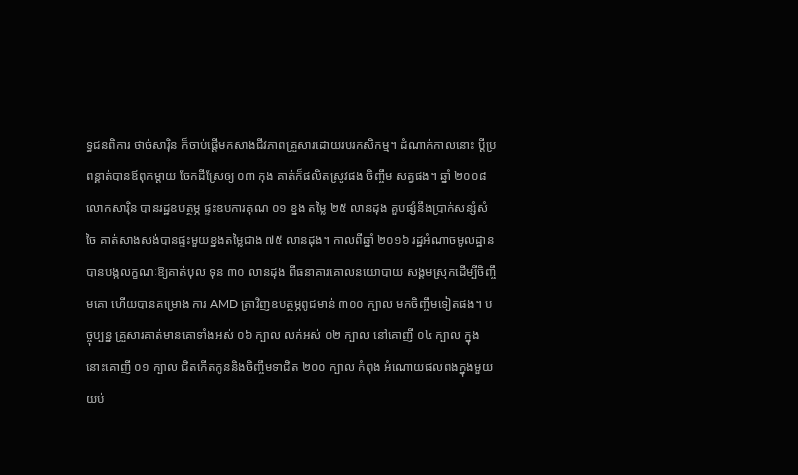ទ្ធជនពិការ ថាច់សារ៉ិន ក៏ចាប់ផ្តើមកសាងជីវភាពគ្រួសារដោយរបរកសិកម្ម។ ដំណាក់កាលនោះ ប្តីប្រពន្គាត់បានឪពុកម្តាយ ចែកដីស្រែឲ្យ ០៣ កុង គាត់ក៏ផលិតស្រូវផង ចិញ្ចឹម សត្វផង។ ឆ្នាំ ២០០៨ លោកសារ៉ិន បានរដ្ឋឧបត្ថម្ភ ផ្ទះឧបការគុណ ០១ ខ្នង តម្លៃ ២៥ លានដុង គួបផ្សំនឹងប្រាក់សន្សំសំចៃ គាត់សាងសង់បានផ្ទះមួយខ្នងតម្លៃជាង ៧៥ លានដុង។ កាលពីឆ្នាំ ២០១៦ រដ្ឋអំណាចមូលដ្ឋានបានបង្កលក្ខណៈឱ្យគាត់បុល ទុន ៣០ លានដុង ពីធនាគារគោលនយោបាយ សង្គមស្រុកដើម្បីចិញ្ចឹមគោ ហើយបានគម្រោង ការ AMD ត្រាវិញឧបត្ថម្ភពូជមាន់ ៣០០ ក្បាល មកចិញ្ចឹមទៀតផង។ បច្ចុប្បន្ន គ្រួសារគាត់មានគោទាំងអស់ ០៦ ក្បាល លក់អស់ ០២ ក្បាល នៅគោញី ០៤ ក្បាល ក្នុងនោះគោញី ០១ ក្បាល ជិតកើតកូននិងចិញ្ចឹមទាជិត ២០០ ក្បាល កំពុង អំណោយផលពងក្នុងមួយយប់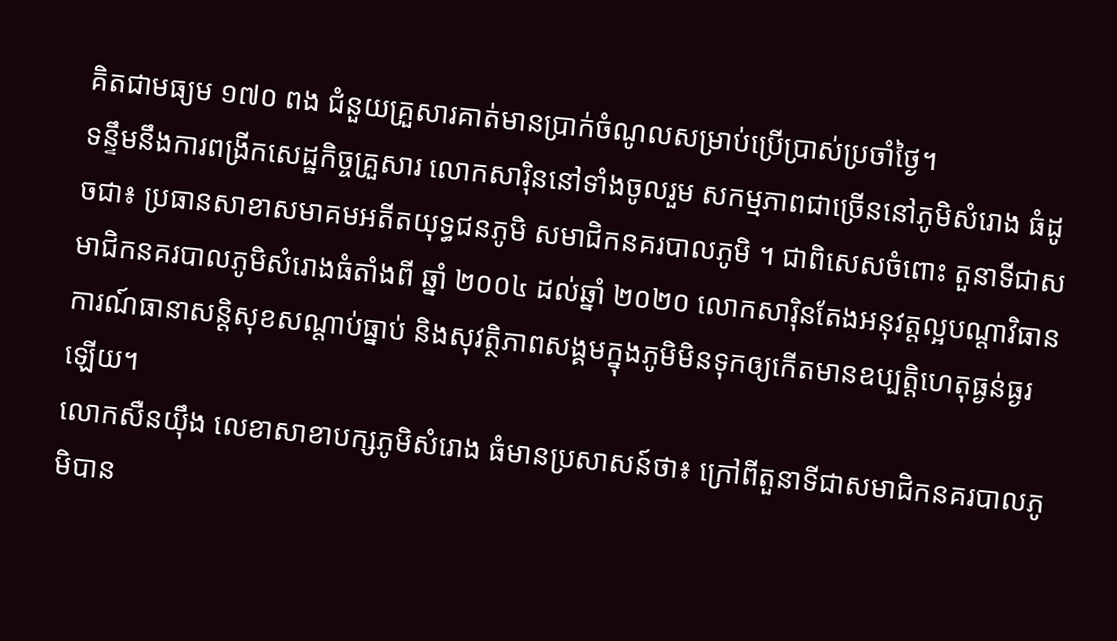គិតជាមធ្យម ១៧០ ពង ជំនួយគ្រួសារគាត់មានប្រាក់ចំណូលសម្រាប់ប្រើប្រាស់ប្រចាំថ្ងៃ។
ទន្ទឹមនឹងការពង្រីកសេដ្ឋកិច្ចគ្រួសារ លោកសារ៉ិននៅទាំងចូលរួម សកម្មភាពជាច្រើននៅភូមិសំរោង ធំដូចជា៖ ប្រធានសាខាសមាគមអតីតយុទ្ធជនភូមិ សមាជិកនគរបាលភូមិ ។ ជាពិសេសចំពោះ តួនាទីជាសមាជិកនគរបាលភូមិសំរោងធំតាំងពី ឆ្នាំ ២០០៤ ដល់ឆ្នាំ ២០២០ លោកសារ៉ិនតែងអនុវត្តល្អបណ្តាវិធានការណ៍ធានាសន្តិសុខសណ្តាប់ធ្នាប់ និងសុវត្ថិភាពសង្គមក្នុងភូមិមិនទុកឲ្យកើតមានឧប្បត្តិហេតុធ្ងន់ធ្ងរឡើយ។
លោកសឺនយ៉ឹង លេខាសាខាបក្សភូមិសំរោង ធំមានប្រសាសន៍ថា៖ ក្រៅពីតួនាទីជាសមាជិកនគរបាលភូមិបាន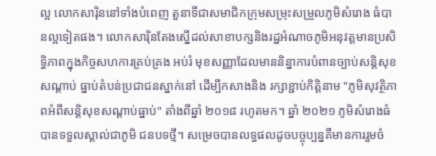ល្អ លោកសារ៉ិននៅទាំងបំពេញ តួនាទីជាសមាជិកក្រុមសម្រុះសម្រួលភូមិសំរោង ធំបានល្អទៀតផង។ លោកសារ៉ិនតែងស្នើដល់សាខាបក្សនិងរដ្ឋអំណាចភូមិអនុវត្តមានប្រសិទ្ធិភាពក្នុងកិច្ចសហការគ្រប់គ្រង អប់រំ មុខសញ្ញាដែលមាននិន្នាការបំពានច្បាប់សន្តិសុខសណ្តាប់ ធ្នាប់តំបន់ប្រជាជនស្នាក់នៅ ដើម្បីកសាងនិង រក្សាខ្ជាប់កិត្តិនាម "ភូមិសុវត្ថិភាពអំពីសន្តិសុខសណ្តាប់ធ្នាប់" តាំងពីឆ្នាំ ២០១៨ រហូតមក។ ឆ្នាំ ២០២១ ភូមិសំរោងធំបានទទួលស្គាល់ជាភូមិ ជនបទថ្មី។ សម្រេចបានលទ្ធផលដូចបច្ចុប្បន្នគឺមានការរួមចំ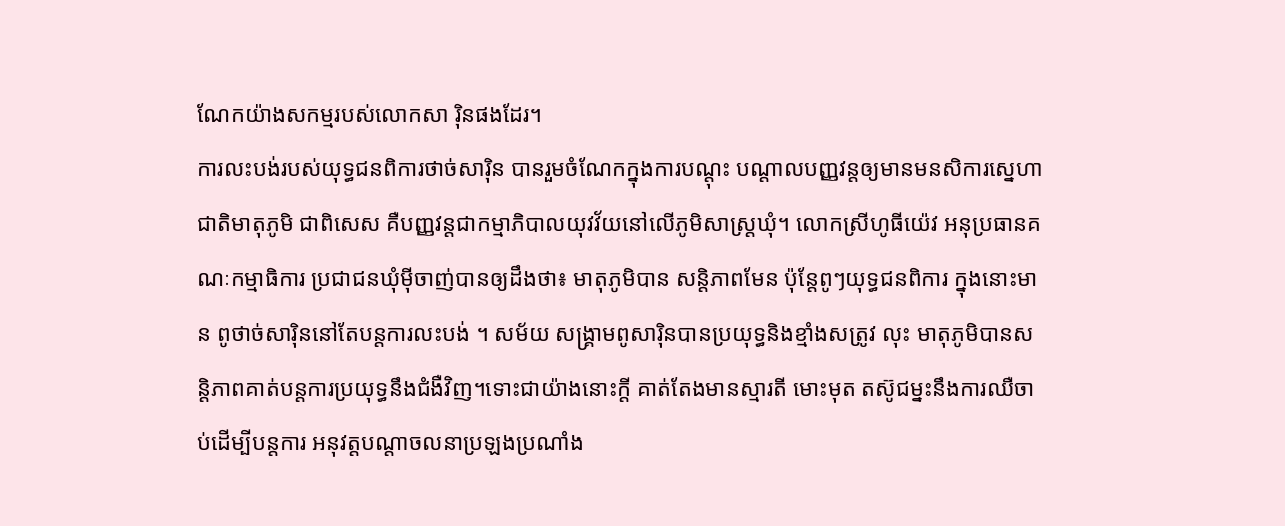ណែកយ៉ាងសកម្មរបស់លោកសា រ៉ិនផងដែរ។
ការលះបង់របស់យុទ្ធជនពិការថាច់សារ៉ិន បានរួមចំណែកក្នុងការបណ្តុះ បណ្តាលបញ្ញវន្តឲ្យមានមនសិការស្នេហាជាតិមាតុភូមិ ជាពិសេស គឺបញ្ញវន្តជាកម្មាភិបាលយុវវ័យនៅលើភូមិសាស្ត្រឃុំ។ លោកស្រីហូធីយ៉េវ អនុប្រធានគណៈកម្មាធិការ ប្រជាជនឃុំម៉ីចាញ់បានឲ្យដឹងថា៖ មាតុភូមិបាន សន្តិភាពមែន ប៉ុន្តែពូៗយុទ្ធជនពិការ ក្នុងនោះមាន ពូថាច់សារ៉ិននៅតែបន្តការលះបង់ ។ សម័យ សង្រ្គាមពូសារ៉ិនបានប្រយុទ្ធនិងខ្មាំងសត្រូវ លុះ មាតុភូមិបានសន្តិភាពគាត់បន្តការប្រយុទ្ធនឹងជំងឺវិញ។ទោះជាយ៉ាងនោះក្តី គាត់តែងមានស្មារតី មោះមុត តស៊ូជម្នះនឹងការឈឺចាប់ដើម្បីបន្តការ អនុវត្តបណ្តាចលនាប្រឡងប្រណាំង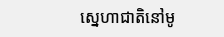ស្នេហាជាតិនៅមូ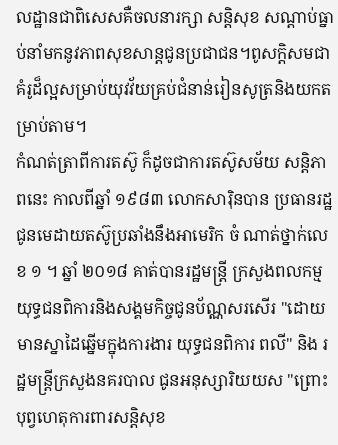លដ្ឋានជាពិសេសគឺចលនារក្សា សន្តិសុខ សណ្តាប់ធ្នាប់នាំមកនូវភាពសុខសាន្តជូនប្រជាជន។ពូសក្ដិសមជាគំរូដ៏ល្អសម្រាប់យុវវ័យគ្រប់ជំនាន់រៀនសូត្រនិងយកតម្រាប់តាម។
កំណត់ត្រាពីការតស៊ូ ក៏ដូចជាការតស៊ូសម័យ សន្តិភាពនេះ កាលពីឆ្នាំ ១៩៨៣ លោកសារ៉ិនបាន ប្រធានរដ្ឋជូនមេដាយតស៊ូប្រឆាំងនឹងអាមេរិក ចំ ណាត់ថ្នាក់លេខ ១ ។ ឆ្នាំ ២០១៨ គាត់បានរដ្ឋមន្ត្រី ក្រសួងពលកម្មយុទ្ធជនពិការនិងសង្គមកិច្ចជូនប័ណ្ណសរសើរ "ដោយមានស្នាដៃឆ្នើមក្នុងការងារ យុទ្ធជនពិការ ពលី" និង រដ្ឋមន្ត្រីក្រសួងនគរបាល ជូនអនុស្សារិយយស "ព្រោះបុព្វហេតុការពារសន្តិសុខ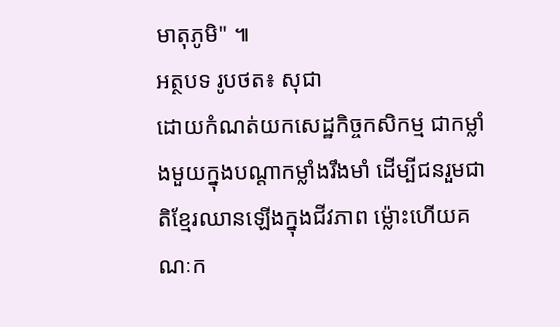មាតុភូមិ" ៕
អត្ថបទ រូបថត៖ សុជា
ដោយកំណត់យកសេដ្ឋកិច្ចកសិកម្ម ជាកម្លាំងមួយក្នុងបណ្ដាកម្លាំងរឹងមាំ ដើម្បីជនរួមជាតិខ្មែរឈានឡើងក្នុងជីវភាព ម៉្លោះហើយគណៈក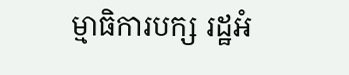ម្មាធិការបក្ស រដ្ឋអំ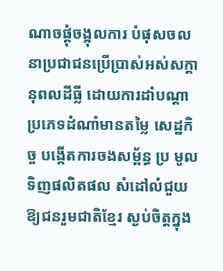ណាចផ្ដុំចង្អុលការ បំផុសចលនាប្រជាជនប្រើប្រាស់អស់សក្ដានុពលដីធ្លី ដោយការដាំបណ្ដាប្រភេទដំណាំមានតម្លៃ សេដ្ឋកិច្ច បង្កើតការចងសម្ព័ន្ធ ប្រ មូលទិញផលិតផល សំដៅលំជួយឱ្យជនរួមជាតិខ្មែរ ស្ងប់ចិត្តក្នុង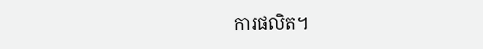ការផលិត។